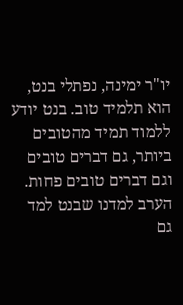יו"ר ימינה, נפתלי בנט, הוא תלמיד טוב. בנט יודע ללמוד תמיד מהטובים ביותר, גם דברים טובים וגם דברים טובים פחות. הערב למדנו שבנט למד גם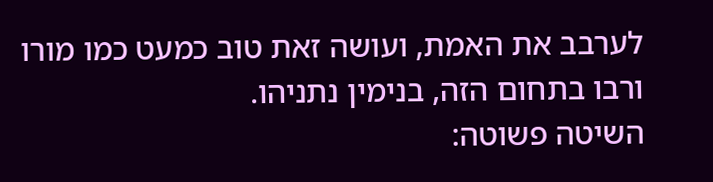לערבב את האמת, ועושה זאת טוב כמעט כמו מורו ורבו בתחום הזה, בנימין נתניהו.
השיטה פשוטה: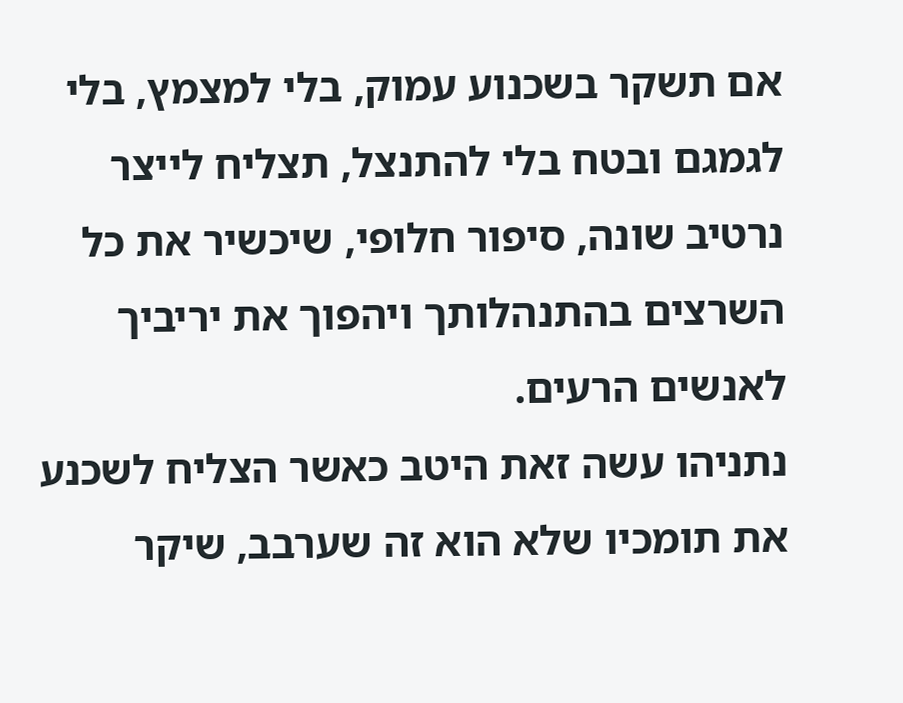אם תשקר בשכנוע עמוק, בלי למצמץ, בלי לגמגם ובטח בלי להתנצל, תצליח לייצר נרטיב שונה, סיפור חלופי, שיכשיר את כל השרצים בהתנהלותך ויהפוך את יריביך לאנשים הרעים.
נתניהו עשה זאת היטב כאשר הצליח לשכנע את תומכיו שלא הוא זה שערבב, שיקר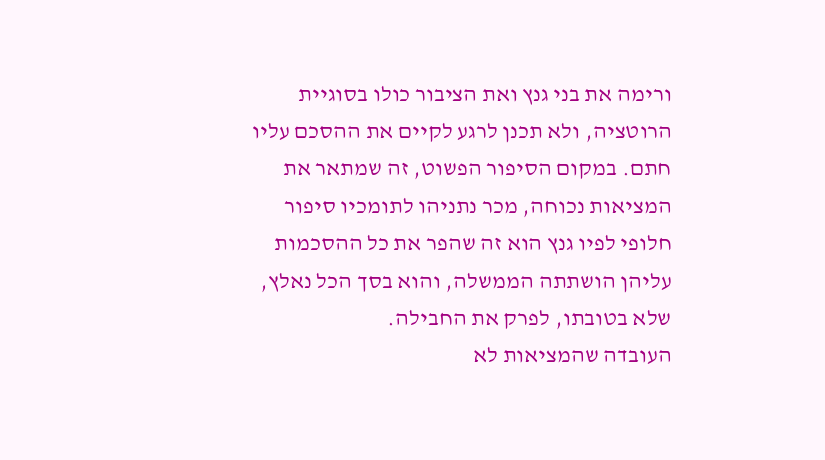ורימה את בני גנץ ואת הציבור כולו בסוגיית הרוטציה, ולא תכנן לרגע לקיים את ההסכם עליו חתם. במקום הסיפור הפשוט, זה שמתאר את המציאות נכוחה, מכר נתניהו לתומכיו סיפור חלופי לפיו גנץ הוא זה שהפר את כל ההסכמות עליהן הושתתה הממשלה, והוא בסך הכל נאלץ, שלא בטובתו, לפרק את החבילה.
העובדה שהמציאות לא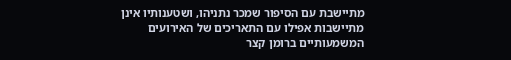מתיישבת עם הסיפור שמכר נתניהו, ושטענותיו אינן מתיישבות אפילו עם התאריכים של האירועים המשמעותיים ברומן קצר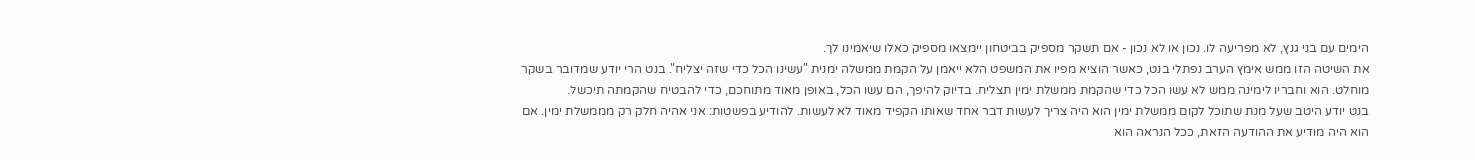הימים עם בני גנץ, לא מפריעה לו. נכון או לא נכון - אם תשקר מספיק בביטחון יימצאו מספיק כאלו שיאמינו לך.
את השיטה הזו ממש אימץ הערב נפתלי בנט, כאשר הוציא מפיו את המשפט הלא ייאמן על הקמת ממשלה ימנית "עשינו הכל כדי שזה יצליח". בנט הרי יודע שמדובר בשקר מוחלט. הוא וחבריו לימינה ממש לא עשו הכל כדי שהקמת ממשלת ימין תצליח. בדיוק להיפך, הם עשו הכל, באופן מאוד מתוחכם, כדי להבטיח שהקמתה תיכשל.
בנט יודע היטב שעל מנת שתוכל לקום ממשלת ימין הוא היה צריך לעשות דבר אחד שאותו הקפיד מאוד לא לעשות. להודיע בפשטות: אני אהיה חלק רק מממשלת ימין. אם הוא היה מודיע את ההודעה הזאת, ככל הנראה הוא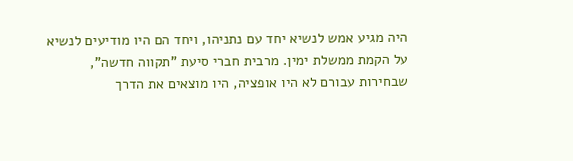היה מגיע אמש לנשיא יחד עם נתניהו, ויחד הם היו מודיעים לנשיא על הקמת ממשלת ימין. מרבית חברי סיעת "תקווה חדשה", שבחירות עבורם לא היו אופציה, היו מוצאים את הדרך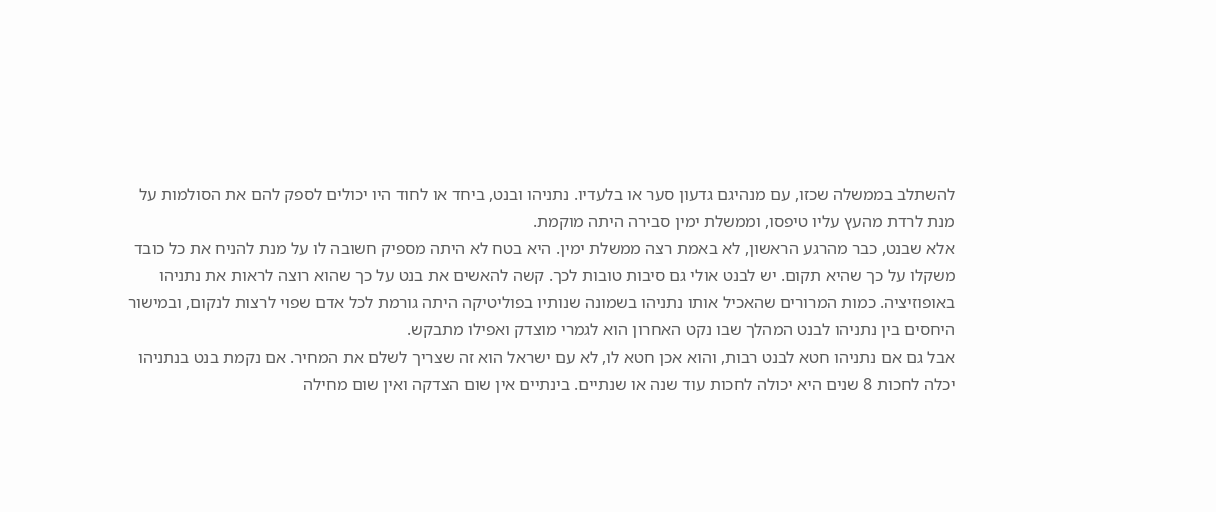להשתלב בממשלה שכזו, עם מנהיגם גדעון סער או בלעדיו. נתניהו ובנט, ביחד או לחוד היו יכולים לספק להם את הסולמות על מנת לרדת מהעץ עליו טיפסו, וממשלת ימין סבירה היתה מוקמת.
אלא שבנט, כבר מהרגע הראשון, לא באמת רצה ממשלת ימין. היא בטח לא היתה מספיק חשובה לו על מנת להניח את כל כובד משקלו על כך שהיא תקום. יש לבנט אולי גם סיבות טובות לכך. קשה להאשים את בנט על כך שהוא רוצה לראות את נתניהו באופוזיציה. כמות המרורים שהאכיל אותו נתניהו בשמונה שנותיו בפוליטיקה היתה גורמת לכל אדם שפוי לרצות לנקום, ובמישור היחסים בין נתניהו לבנט המהלך שבו נקט האחרון הוא לגמרי מוצדק ואפילו מתבקש.
אבל גם אם נתניהו חטא לבנט רבות, והוא אכן חטא לו, לא עם ישראל הוא זה שצריך לשלם את המחיר. אם נקמת בנט בנתניהו יכלה לחכות 8 שנים היא יכולה לחכות עוד שנה או שנתיים. בינתיים אין שום הצדקה ואין שום מחילה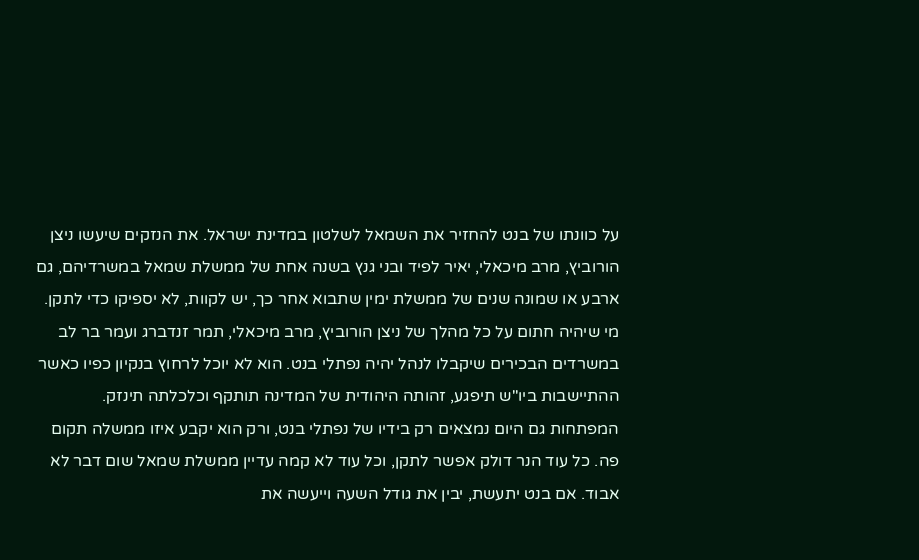על כוונתו של בנט להחזיר את השמאל לשלטון במדינת ישראל. את הנזקים שיעשו ניצן הורוביץ, מרב מיכאלי, יאיר לפיד ובני גנץ בשנה אחת של ממשלת שמאל במשרדיהם, גם ארבע או שמונה שנים של ממשלת ימין שתבוא אחר כך, יש לקוות, לא יספיקו כדי לתקן.
מי שיהיה חתום על כל מהלך של ניצן הורוביץ, מרב מיכאלי, תמר זנדברג ועמר בר לב במשרדים הבכירים שיקבלו לנהל יהיה נפתלי בנט. הוא לא יוכל לרחוץ בנקיון כפיו כאשר ההתיישבות ביו"ש תיפגע, זהותה היהודית של המדינה תותקף וכלכלתה תינזק.
המפתחות גם היום נמצאים רק בידיו של נפתלי בנט, ורק הוא יקבע איזו ממשלה תקום פה. כל עוד הנר דולק אפשר לתקן, וכל עוד לא קמה עדיין ממשלת שמאל שום דבר לא אבוד. אם בנט יתעשת, יבין את גודל השעה וייעשה את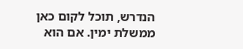הנדרש, תוכל לקום כאן ממשלת ימין. אם הוא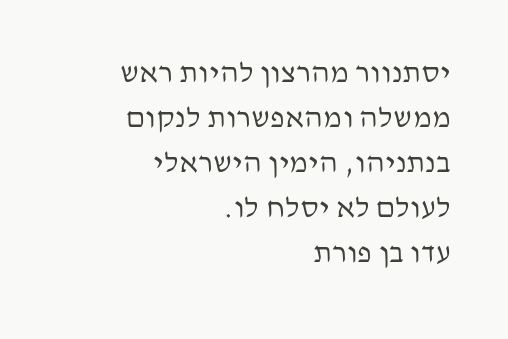יסתנוור מהרצון להיות ראש ממשלה ומהאפשרות לנקום בנתניהו, הימין הישראלי לעולם לא יסלח לו.
עדו בן פורת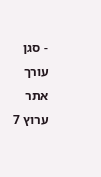- סגן עורך אתר ערוץ 7